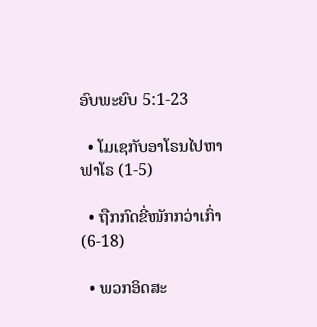ອົບພະຍົບ 5:1-23

  • ໂມເຊກັບອາໂຣນໄປຫາຟາໂຣ (1-5)

  • ຖືກກົດຂີ່ໜັກກວ່າເກົ່າ (6-18)

  • ພວກອິດສະ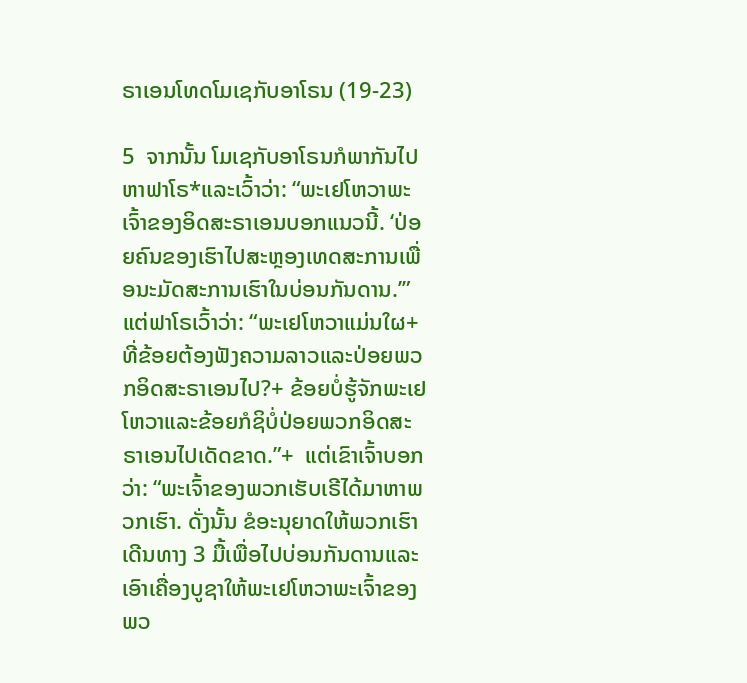ຣາເອນໂທດໂມເຊກັບອາໂຣນ (19-23)

5  ຈາກນັ້ນ ໂມເຊກັບອາໂຣນກໍພາກັນໄປຫາຟາໂຣ*ແລະເວົ້າວ່າ: “ພະເຢໂຫວາພະເຈົ້າຂອງອິດສະຣາເອນບອກແນວນີ້. ‘ປ່ອຍຄົນຂອງເຮົາໄປສະຫຼອງເທດສະການເພື່ອນະມັດສະການເຮົາໃນບ່ອນກັນດານ.’”  ແຕ່ຟາໂຣເວົ້າວ່າ: “ພະເຢໂຫວາແມ່ນໃຜ+ທີ່ຂ້ອຍຕ້ອງຟັງຄວາມລາວແລະປ່ອຍພວກອິດສະຣາເອນໄປ?+ ຂ້ອຍບໍ່ຮູ້ຈັກພະເຢໂຫວາແລະຂ້ອຍກໍຊິບໍ່ປ່ອຍພວກອິດສະຣາເອນໄປເດັດຂາດ.”+  ແຕ່ເຂົາເຈົ້າບອກວ່າ: “ພະເຈົ້າຂອງພວກເຮັບເຣີໄດ້ມາຫາພວກເຮົາ. ດັ່ງນັ້ນ ຂໍອະນຸຍາດໃຫ້ພວກເຮົາເດີນທາງ 3 ມື້ເພື່ອໄປບ່ອນກັນດານແລະເອົາເຄື່ອງບູຊາໃຫ້ພະເຢໂຫວາພະເຈົ້າຂອງພວ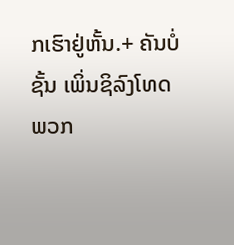ກເຮົາຢູ່ຫັ້ນ.+ ຄັນບໍ່ຊັ້ນ ເພິ່ນຊິລົງໂທດພວກ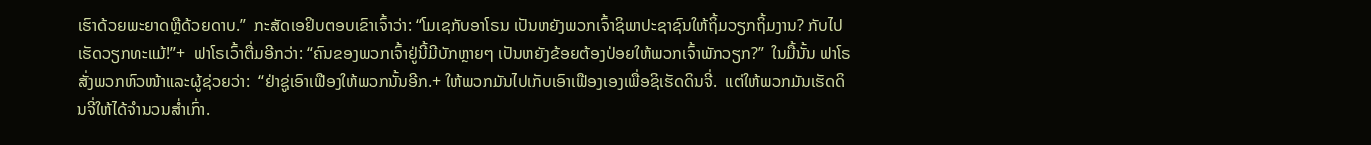ເຮົາດ້ວຍພະຍາດຫຼືດ້ວຍດາບ.”  ກະສັດເອຢິບຕອບເຂົາເຈົ້າວ່າ: “ໂມເຊກັບອາໂຣນ ເປັນຫຍັງພວກເຈົ້າຊິພາປະຊາຊົນໃຫ້ຖິ້ມວຽກຖິ້ມງານ? ກັບໄປເຮັດວຽກທະແມ້!”+  ຟາໂຣເວົ້າຕື່ມອີກວ່າ: “ຄົນຂອງພວກເຈົ້າຢູ່ນີ້ມີບັກຫຼາຍໆ ເປັນຫຍັງຂ້ອຍຕ້ອງປ່ອຍໃຫ້ພວກເຈົ້າພັກວຽກ?”  ໃນມື້ນັ້ນ ຟາໂຣສັ່ງພວກຫົວໜ້າແລະຜູ້ຊ່ວຍວ່າ:  “ຢ່າຊູ່ເອົາເຟືອງໃຫ້ພວກນັ້ນອີກ.+ ໃຫ້ພວກມັນໄປເກັບເອົາເຟືອງເອງເພື່ອຊິເຮັດດິນຈີ່.  ແຕ່ໃຫ້ພວກມັນເຮັດດິນຈີ່ໃຫ້ໄດ້ຈຳນວນສ່ຳເກົ່າ.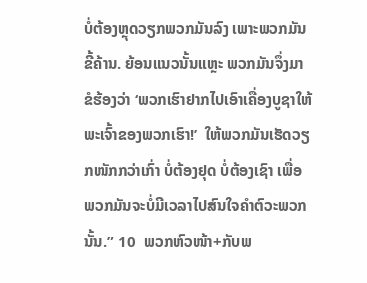ບໍ່ຕ້ອງຫຼຸດວຽກພວກມັນລົງ ເພາະພວກມັນຂີ້ຄ້ານ. ຍ້ອນແນວນັ້ນແຫຼະ ພວກມັນຈຶ່ງມາຂໍຮ້ອງວ່າ ‘ພວກເຮົາຢາກໄປເອົາເຄື່ອງບູຊາໃຫ້ພະເຈົ້າຂອງພວກເຮົາ!’  ໃຫ້ພວກມັນເຮັດວຽກໜັກກວ່າເກົ່າ ບໍ່ຕ້ອງຢຸດ ບໍ່ຕ້ອງເຊົາ ເພື່ອພວກມັນຈະບໍ່ມີເວລາໄປສົນໃຈຄຳຕົວະພວກນັ້ນ.” 10  ພວກຫົວໜ້າ+ກັບພ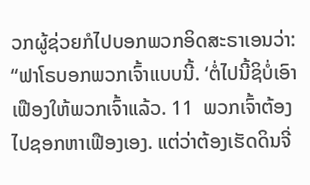ວກຜູ້ຊ່ວຍກໍໄປບອກພວກອິດສະຣາເອນວ່າ: “ຟາໂຣບອກພວກເຈົ້າແບບນີ້. ‘ຕໍ່ໄປນີ້ຊິບໍ່ເອົາເຟືອງໃຫ້ພວກເຈົ້າແລ້ວ. 11  ພວກເຈົ້າຕ້ອງໄປຊອກຫາເຟືອງເອງ. ແຕ່ວ່າຕ້ອງເຮັດດິນຈີ່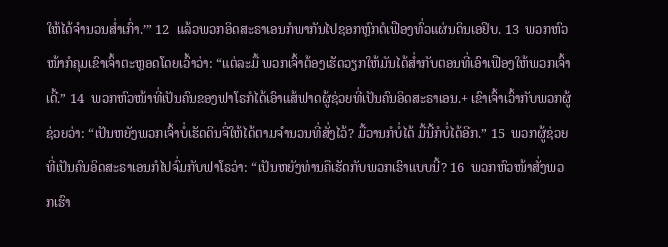ໃຫ້ໄດ້ຈຳນວນສ່ຳເກົ່າ.’” 12  ແລ້ວພວກອິດສະຣາເອນກໍພາກັນໄປຊອກຫຼົກຕໍເຟືອງທົ່ວແຜ່ນດິນເອຢິບ. 13  ພວກຫົວໜ້າກໍຄຸມເຂົາເຈົ້າຕະຫຼອດໂດຍເວົ້າວ່າ: “ແຕ່ລະມື້ ພວກເຈົ້າຕ້ອງເຮັດວຽກໃຫ້ມັນໄດ້ສ່ຳກັບຕອນທີ່ເອົາເຟືອງໃຫ້ພວກເຈົ້າເດີ້.” 14  ພວກຫົວໜ້າທີ່ເປັນຄົນຂອງຟາໂຣກໍໄດ້ເອົາແສ້ຟາດຜູ້ຊ່ວຍທີ່ເປັນຄົນອິດສະຣາເອນ.+ ເຂົາເຈົ້າເວົ້າກັບພວກຜູ້ຊ່ວຍວ່າ: “ເປັນຫຍັງພວກເຈົ້າບໍ່ເຮັດດິນຈີ່ໃຫ້ໄດ້ຕາມຈຳນວນທີ່ສັ່ງໄວ້? ມື້ວານກໍບໍ່ໄດ້ ມື້ນີ້ກໍບໍ່ໄດ້ອີກ.” 15  ພວກຜູ້ຊ່ວຍທີ່ເປັນຄົນອິດສະຣາເອນກໍໄປຈົ່ມກັບຟາໂຣວ່າ: “ເປັນຫຍັງທ່ານຄືເຮັດກັບພວກເຮົາແບບນີ້? 16  ພວກຫົວໜ້າສັ່ງພວກເຮົາ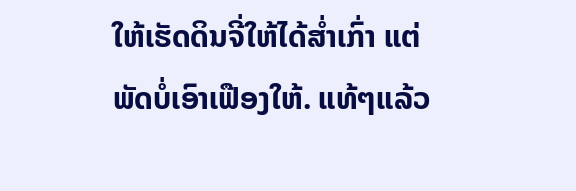ໃຫ້ເຮັດດິນຈີ່ໃຫ້ໄດ້ສ່ຳເກົ່າ ແຕ່ພັດບໍ່ເອົາເຟືອງໃຫ້. ແທ້ໆແລ້ວ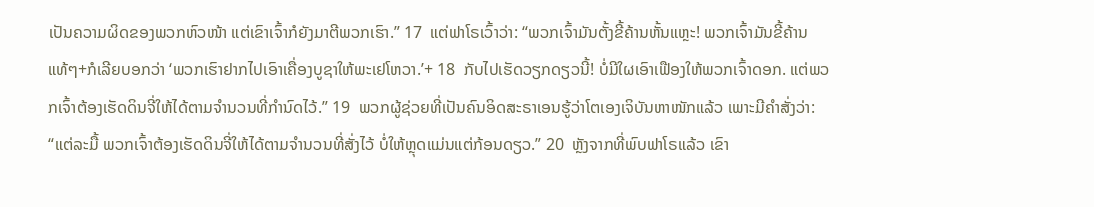ເປັນຄວາມຜິດຂອງພວກຫົວໜ້າ ແຕ່ເຂົາເຈົ້າກໍຍັງມາຕີພວກເຮົາ.” 17  ແຕ່ຟາໂຣເວົ້າວ່າ: “ພວກເຈົ້າມັນຕັ້ງຂີ້ຄ້ານຫັ້ນແຫຼະ! ພວກເຈົ້າມັນຂີ້ຄ້ານແທ້ໆ+ກໍເລີຍບອກວ່າ ‘ພວກເຮົາຢາກໄປເອົາເຄື່ອງບູຊາໃຫ້ພະເຢໂຫວາ.’+ 18  ກັບໄປເຮັດວຽກດຽວນີ້! ບໍ່ມີໃຜເອົາເຟືອງໃຫ້ພວກເຈົ້າດອກ. ແຕ່ພວກເຈົ້າຕ້ອງເຮັດດິນຈີ່ໃຫ້ໄດ້ຕາມຈຳນວນທີ່ກຳນົດໄວ້.” 19  ພວກຜູ້ຊ່ວຍທີ່ເປັນຄົນອິດສະຣາເອນຮູ້ວ່າໂຕເອງເຈິບັນຫາໜັກແລ້ວ ເພາະມີຄຳສັ່ງວ່າ: “ແຕ່ລະມື້ ພວກເຈົ້າຕ້ອງເຮັດດິນຈີ່ໃຫ້ໄດ້ຕາມຈຳນວນທີ່ສັ່ງໄວ້ ບໍ່ໃຫ້ຫຼຸດແມ່ນແຕ່ກ້ອນດຽວ.” 20  ຫຼັງຈາກທີ່ພົບຟາໂຣແລ້ວ ເຂົາ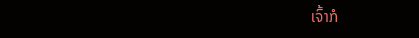ເຈົ້າກໍ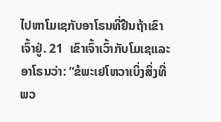ໄປຫາໂມເຊກັບອາໂຣນທີ່ຢືນຖ້າເຂົາເຈົ້າຢູ່. 21  ເຂົາເຈົ້າເວົ້າກັບໂມເຊແລະອາໂຣນວ່າ: “ຂໍພະເຢໂຫວາເບິ່ງສິ່ງທີ່ພວ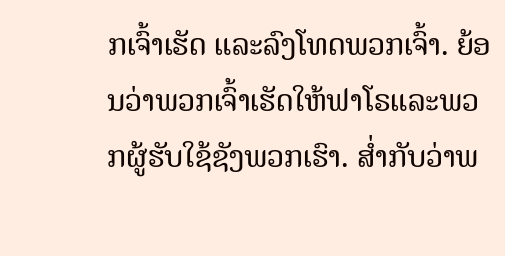ກເຈົ້າເຮັດ ແລະລົງໂທດພວກເຈົ້າ. ຍ້ອນວ່າພວກເຈົ້າເຮັດໃຫ້ຟາໂຣແລະພວກຜູ້ຮັບໃຊ້ຊັງພວກເຮົາ. ສ່ຳກັບວ່າພ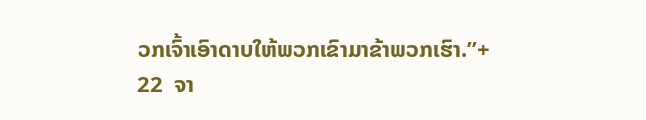ວກເຈົ້າເອົາດາບໃຫ້ພວກເຂົາມາຂ້າພວກເຮົາ.”+ 22  ຈາ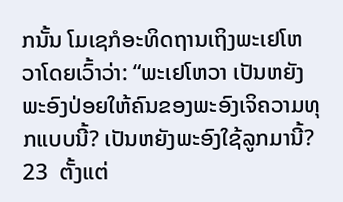ກນັ້ນ ໂມເຊກໍອະທິດຖານເຖິງພະເຢໂຫວາໂດຍເວົ້າວ່າ: “ພະເຢໂຫວາ ເປັນຫຍັງພະອົງປ່ອຍໃຫ້ຄົນຂອງພະອົງເຈິຄວາມທຸກແບບນີ້? ເປັນຫຍັງພະອົງໃຊ້ລູກມານີ້? 23  ຕັ້ງແຕ່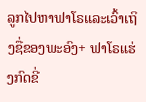ລູກໄປຫາຟາໂຣແລະເວົ້າເຖິງຊື່ຂອງພະອົງ+ ຟາໂຣແຮ່ງກົດຂີ່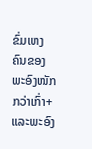ຂົ່ມເຫງຄົນຂອງພະອົງໜັກກວ່າເກົ່າ+ ແລະພະອົງ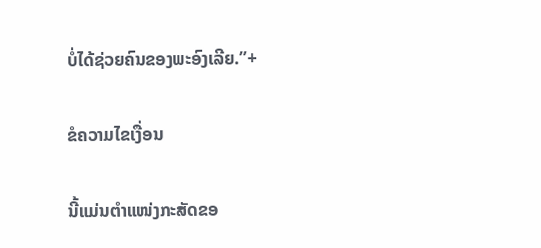ບໍ່ໄດ້ຊ່ວຍຄົນຂອງພະອົງເລີຍ.”+

ຂໍຄວາມໄຂເງື່ອນ

ນີ້ແມ່ນຕຳແໜ່ງກະສັດຂອ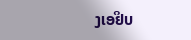ງເອຢິບ